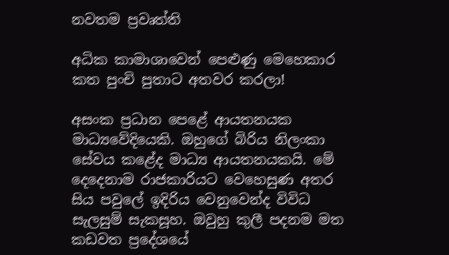නවතම ප්‍රවෘත්ති

අධික කාමාශාවෙන් පෙළුණු මෙහෙකාර කත පුංචි පුතාට අතවර කරලා!

අසංක ප්‍රධාන පෙළේ ආයතනයක මාධ්‍යවේදියෙකි. ඔහුගේ බිරිය නිලංකා සේවය කළේද මාධ්‍ය ආයතනයකයි. මේ දෙදෙනාම රාජකාරියට වෙහෙසුණ අතර සිය පවුලේ ඉදිරිය වෙනුවෙන්ද විවිධ සැලසුම් සැකසූහ. ඔවුහු කුලී පදනම මත කඩවත ප්‍රදේශයේ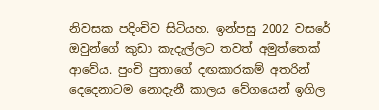නිවසක පදිංචිව සිටියහ. ඉන්පසු 2002 වසරේ ඔවුන්ගේ කුඩා කැදැල්ලට තවත් අමුත්තෙක් ආවේය. පුංචි පුතාගේ දඟකාරකම් අතරින් දෙදෙනාටම නොදැනී කාලය වේගයෙන් ඉගිල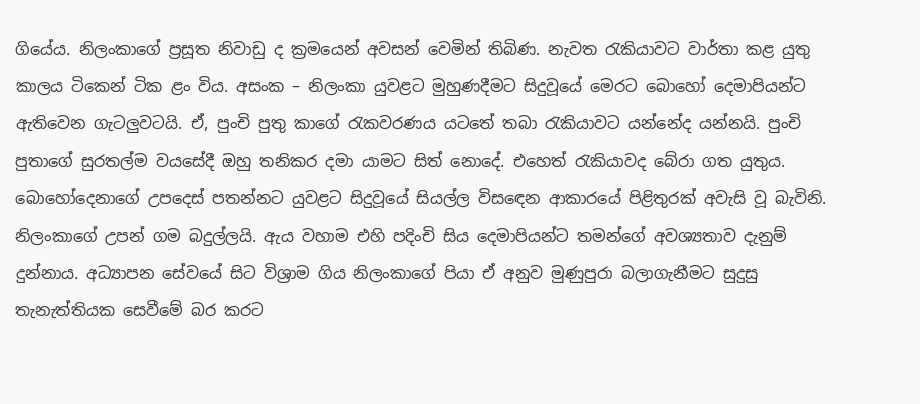ගියේය. නිලංකාගේ ප්‍රසූත නිවාඩු ද ක්‍රමයෙන් අවසන් වෙමින් තිබිණ. නැවත රැකියාවට වාර්තා කළ යුතු කාලය ටිකෙන් ටික ළං විය. අසංක – නිලංකා යුවළට මුහුණදීමට සිදුවූයේ මෙරට බොහෝ දෙමාපියන්ට ඇතිවෙන ගැටලුවටයි. ඒ, පුංචි පුතු කාගේ රැකවරණය යටතේ තබා රැකියාවට යන්නේද යන්නයි. පුංචි පුතාගේ සුරතල්ම වයසේදී ඔහු තනිකර දමා යාමට සිත් නොදේ. එහෙත් රැකියාවද බේරා ගත යුතුය. බොහෝදෙනාගේ උපදෙස් පතන්නට යුවළට සිදුවූයේ සියල්ල විසඳෙන ආකාරයේ පිළිතුරක් අවැසි වූ බැවිනි. නිලංකාගේ උපන් ගම බදුල්ලයි. ඇය වහාම එහි පදිංචි සිය දෙමාපියන්ට තමන්ගේ අවශ්‍යතාව දැනුම් දුන්නාය. අධ්‍යාපන සේවයේ සිට විශ්‍රාම ගිය නිලංකාගේ පියා ඒ අනුව මුණුපුරා බලාගැනීමට සුදුසු තැනැත්තියක සෙවීමේ බර කරට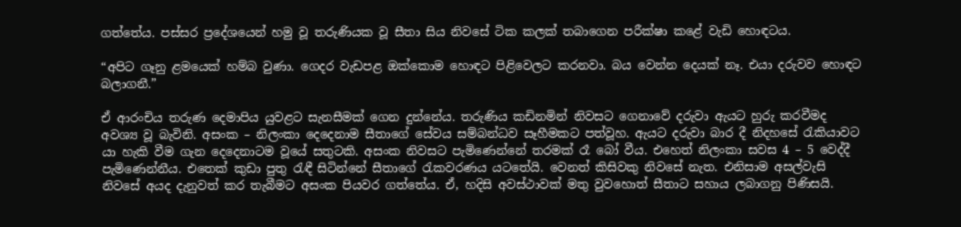ගත්තේය. පස්සර ප්‍රදේශයෙන් හමු වූ තරුණියක වූ සීතා සිය නිවසේ ටික කලක් තබාගෙන පරීක්ෂා කළේ වැඩි හොඳටය.

“අපිට ගෑනු ළමයෙක් හම්බ වුණා. ගෙදර වැඩපළ ඔක්කොම හොඳට පිළිවෙලට කරනවා. බය වෙන්න දෙයක් නෑ. එයා දරුවව හොඳට බලාගනී.”

ඒ ආරංචිය තරුණ දෙමාපිය යුවළට සැනසීමක් ගෙන දුන්නේය. තරුණිය කඩිනමින් නිවසට ගෙනාවේ දරුවා ඇයට හුරු කරවීමද අවශ්‍ය වූ බැවිනි. අසංක – නිලංකා දෙදෙනාම සීතාගේ සේවය සම්බන්ධව සෑහීමකට පත්වූහ. ඇයට දරුවා බාර දී නිදහසේ රැකියාවට යා හැකි වීම ගැන දෙදෙනාටම වූයේ සතුටකි. අසංක නිවසට පැමිණෙන්නේ තරමක් රෑ බෝ වීය. එහෙත් නිලංකා සවස 4 – 5 වෙද්දී පැමිණෙන්නීය. එතෙක් කුඩා පුතු රැඳී සිටින්නේ සීතාගේ රැකවරණය යටතේයි. වෙනත් කිසිවකු නිවසේ නැත. එනිසාම අසල්වැසි නිවසේ අයද දැනුවත් කර තැබීමට අසංක පියවර ගත්තේය. ඒ, හදිසි අවස්ථාවක් මතු වුවහොත් සීතාට සහාය ලබාගනු පිණිසයි.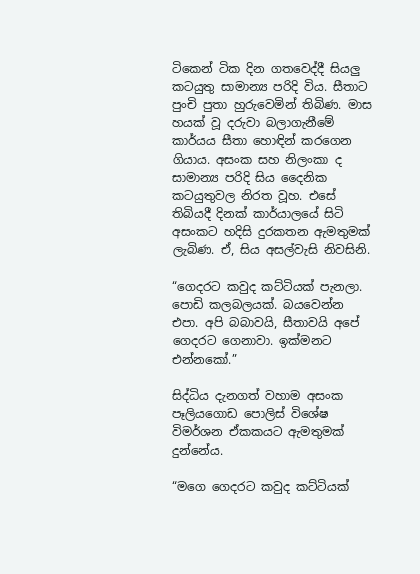ටිකෙන් ටික දින ගතවෙද්දී සියලු කටයුතු සාමාන්‍ය පරිදි විය. සීතාට පුංචි පුතා හුරුවෙමින් තිබිණ. මාස හයක් වූ දරුවා බලාගැනීමේ කාර්යය සීතා හොඳින් කරගෙන ගියාය. අසංක සහ නිලංකා ද සාමාන්‍ය පරිදි සිය දෛනික කටයුතුවල නිරත වූහ. එසේ තිබියදී දිනක් කාර්යාලයේ සිටි අසංකට හදිසි දුරකතන ඇමතුමක් ලැබිණ. ඒ, සිය අසල්වැසි නිවසිනි.

“ගෙදරට කවුද කට්ටියක් පැනලා. පොඩි කලබලයක්. බයවෙන්න එපා. අපි බබාවයි, සීතාවයි අපේ ගෙදරට ගෙනාවා. ඉක්මනට එන්නකෝ.”

සිද්ධිය දැනගත් වහාම අසංක පෑලියගොඩ පොලිස් විශේෂ විමර්ශන ඒකකයට ඇමතුමක් දුන්නේය.

“මගෙ ගෙදරට කවුද කට්ටියක්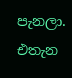පැනලා. එතැන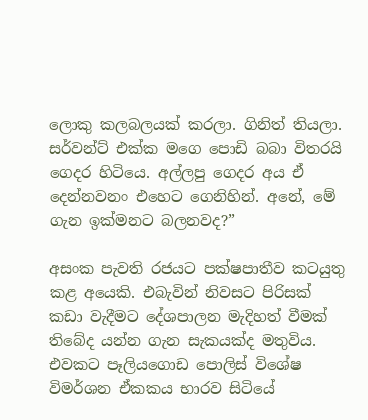ලොකු කලබලයක් කරලා. ගිනිත් තියලා. සර්වන්ට් එක්ක මගෙ පොඩි බබා විතරයි ගෙදර හිටියෙ. අල්ලපු ගෙදර අය ඒ දෙන්නවනං එහෙට ගෙනිහින්. අනේ, මේ ගැන ඉක්මනට බලනවද?”

අසංක පැවති රජයට පක්ෂපාතීව කටයුතු කළ අයෙකි. එබැවින් නිවසට පිරිසක් කඩා වැදීමට දේශපාලන මැදිහත් වීමක් තිබේද යන්න ගැන සැකයක්ද මතුවිය. එවකට පෑලියගොඩ පොලිස් විශේෂ විමර්ශන ඒකකය භාරව සිටියේ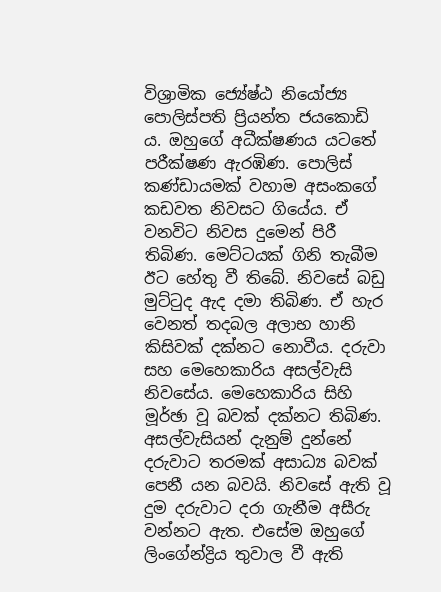විශ්‍රාමික ජ්‍යේෂ්ඨ නියෝජ්‍ය පොලිස්පති ප්‍රියන්ත ජයකොඩි ය. ඔහුගේ අධීක්ෂණය යටතේ පරීක්ෂණ ඇරඹිණ. පොලිස් කණ්ඩායමක් වහාම අසංකගේ කඩවත නිවසට ගියේය. ඒ වනවිට නිවස දුමෙන් පිරී තිබිණ. මෙට්ටයක් ගිනි තැබීම ඊට හේතු වී තිබේ. නිවසේ බඩු මුට්ටුද ඇද දමා තිබිණ. ඒ හැර වෙනත් තදබල අලාභ හානි කිසිවක් දක්නට නොවීය. දරුවා සහ මෙහෙකාරිය අසල්වැසි නිවසේය. මෙහෙකාරිය සිහි මූර්ඡා වූ බවක් දක්නට තිබිණ. අසල්වැසියන් දැනුම් දුන්නේ දරුවාට තරමක් අසාධ්‍ය බවක් පෙනී යන බවයි. නිවසේ ඇති වූ දුම දරුවාට දරා ගැනීම අසීරු වන්නට ඇත. එසේම ඔහුගේ ලිංගේන්ද්‍රිය තුවාල වී ඇති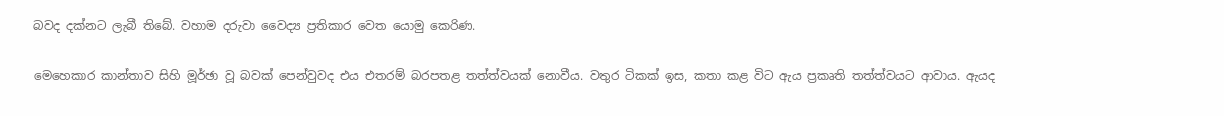බවද දක්නට ලැබී තිබේ. වහාම දරුවා වෛද්‍ය ප්‍රතිකාර වෙත යොමු කෙරිණ.

මෙහෙකාර කාන්තාව සිහි මූර්ඡා වූ බවක් පෙන්වුවද එය එතරම් බරපතළ තත්ත්වයක් නොවීය. වතුර ටිකක් ඉස, කතා කළ විට ඇය ප්‍රකෘති තත්ත්වයට ආවාය. ඇයද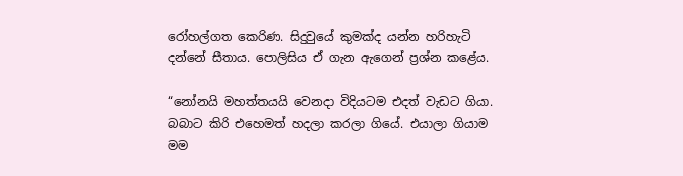රෝහල්ගත කෙරිණ. සිදුවුයේ කුමක්ද යන්න හරිහැටි දන්නේ සීතාය. පොලිසිය ඒ ගැන ඇගෙන් ප්‍රශ්න කළේය.

“නෝනයි මහත්තයයි වෙනදා විදියටම එදත් වැඩට ගියා. බබාට කිරි එහෙමත් හදලා කරලා ගියේ. එයාලා ගියාම මම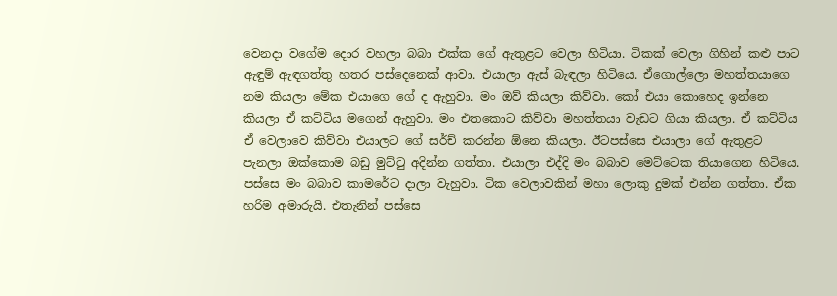වෙනදා වගේම දොර වහලා බබා එක්ක ගේ ඇතුළට වෙලා හිටියා. ටිකක් වෙලා ගිහින් කළු පාට ඇඳුම් ඇඳගත්තු හතර පස්දෙනෙක් ආවා. එයාලා ඇස් බැඳලා හිටියෙ. ඒගොල්ලො මහත්තයාගෙ නම කියලා මේක එයාගෙ ගේ ද ඇහුවා. මං ඔව් කියලා කිව්වා. කෝ එයා කොහෙද ඉන්නෙ කියලා ඒ කට්ටිය මගෙන් ඇහුවා. මං එතකොට කිව්වා මහත්තයා වැඩට ගියා කියලා. ඒ කට්ටිය ඒ වෙලාවෙ කිව්වා එයාලට ගේ සර්ච් කරන්න ඕනෙ කියලා. ඊටපස්සෙ එයාලා ගේ ඇතුළට පැනලා ඔක්කොම බඩු මුට්ටු අදින්න ගත්තා. එයාලා එද්දි මං බබාව මෙට්ටෙක තියාගෙන හිටියෙ. පස්සෙ මං බබාව කාමරේට දාලා වැහුවා. ටික වෙලාවකින් මහා ලොකු දුමක් එන්න ගත්තා. ඒක හරිම අමාරුයි. එතැනින් පස්සෙ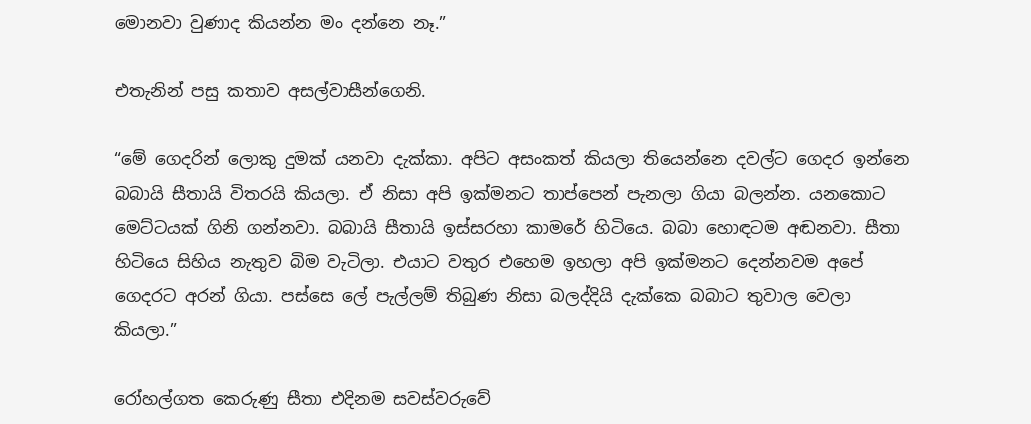මොනවා වුණාද කියන්න මං දන්නෙ නෑ.”

එතැනින් පසු කතාව අසල්වාසීන්ගෙනි.

“මේ ගෙදරින් ලොකු දුමක් යනවා දැක්කා. අපිට අසංකත් කියලා තියෙන්නෙ දවල්ට ගෙදර ඉන්නෙ බබායි සීතායි විතරයි කියලා. ඒ නිසා අපි ඉක්මනට තාප්පෙන් පැනලා ගියා බලන්න. යනකොට මෙට්ටයක් ගිනි ගන්නවා. බබායි සීතායි ඉස්සරහා කාමරේ හිටියෙ. බබා හොඳටම අඬනවා. සීතා හිටියෙ සිහිය නැතුව බිම වැටිලා. එයාට වතුර එහෙම ඉහලා අපි ඉක්මනට දෙන්නවම අපේ ගෙදරට අරන් ගියා. පස්සෙ ලේ පැල්ලම් තිබුණ නිසා බලද්දියි දැක්කෙ බබාට තුවාල වෙලා කියලා.”

රෝහල්ගත කෙරුණු සීතා එදිනම සවස්වරුවේ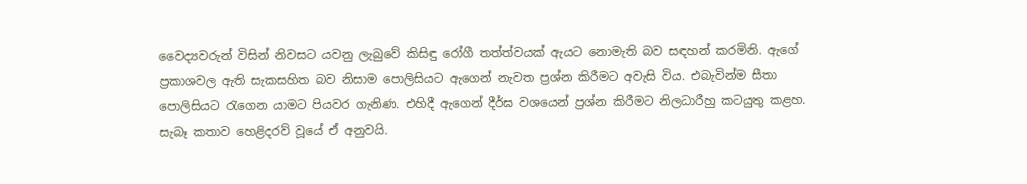වෛද්‍යවරුන් විසින් නිවසට යවනු ලැබුවේ කිසිඳු රෝගී තත්ත්වයක් ඇයට නොමැති බව සඳහන් කරමිනි. ඇගේ ප්‍රකාශවල ඇති සැකසහිත බව නිසාම පොලිසියට ඇගෙන් නැවත ප්‍රශ්න කිරීමට අවැසි විය. එබැවින්ම සීතා පොලිසියට රැගෙන යාමට පියවර ගැනිණ. එහිදී ඇගෙන් දීර්ඝ වශයෙන් ප්‍රශ්න කිරීමට නිලධාරීහු කටයුතු කළහ. සැබෑ කතාව හෙළිදරව් වූයේ ඒ අනුවයි.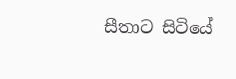සීතාට සිටියේ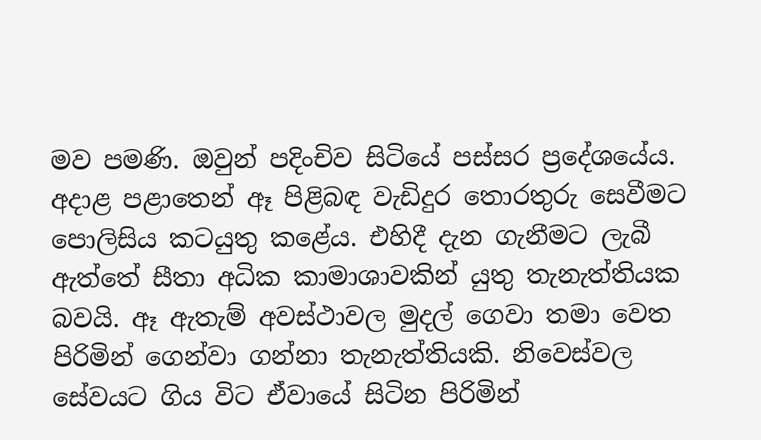මව පමණි. ඔවුන් පදිංචිව සිටියේ පස්සර ප්‍රදේශයේය. අදාළ පළාතෙන් ඈ පිළිබඳ වැඩිදුර තොරතුරු සෙවීමට පොලිසිය කටයුතු කළේය. එහිදී දැන ගැනීමට ලැබී ඇත්තේ සීතා අධික කාමාශාවකින් යුතු තැනැත්තියක බවයි. ඈ ඇතැම් අවස්ථාවල මුදල් ගෙවා තමා වෙත පිරිමින් ගෙන්වා ගන්නා තැනැත්තියකි. නිවෙස්වල සේවයට ගිය විට ඒවායේ සිටින පිරිමින්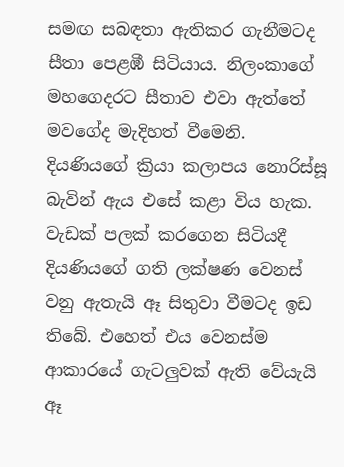සමඟ සබඳතා ඇතිකර ගැනීමටද සීතා පෙළඹී සිටියාය. නිලංකාගේ මහගෙදරට සීතාව එවා ඇත්තේ මවගේද මැදිහත් වීමෙනි. දියණියගේ ක්‍රියා කලාපය නොරිස්සූ බැවින් ඇය එසේ කළා විය හැක. වැඩක් පලක් කරගෙන සිටියදී දියණියගේ ගති ලක්ෂණ වෙනස් වනු ඇතැයි ඈ සිතුවා වීමටද ඉඩ තිබේ. එහෙත් එය වෙනස්ම ආකාරයේ ගැටලුවක් ඇති වේයැයි ඈ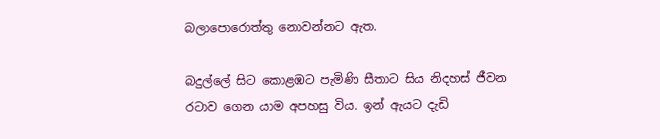බලාපොරොත්තු නොවන්නට ඇත.

බදුල්ලේ සිට කොළඹට පැමිණි සීතාට සිය නිදහස් ජීවන රටාව ගෙන යාම අපහසු විය. ඉන් ඇයට දැඩි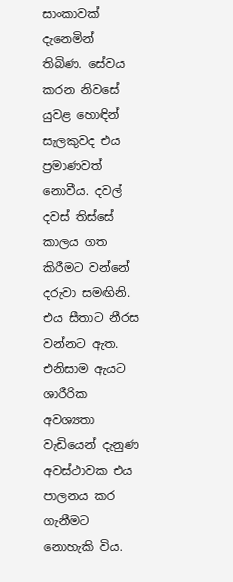සාංකාවක් දැනෙමින් තිබිණ. සේවය කරන නිවසේ යුවළ හොඳින් සැලකුවද එය ප්‍රමාණවත් නොවීය. දවල් දවස් තිස්සේ කාලය ගත කිරීමට වන්නේ දරුවා සමඟිනි. එය සීතාට නීරස වන්නට ඇත. එනිසාම ඇයට ශාරීරික අවශ්‍යතා වැඩියෙන් දැනුණ අවස්ථාවක එය පාලනය කර ගැනීමට නොහැකි විය.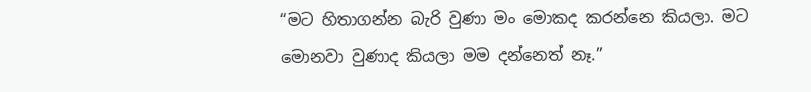“මට හිතාගන්න බැරි වුණා මං මොකද කරන්නෙ කියලා. මට මොනවා වුණාද කියලා මම දන්නෙත් නෑ.”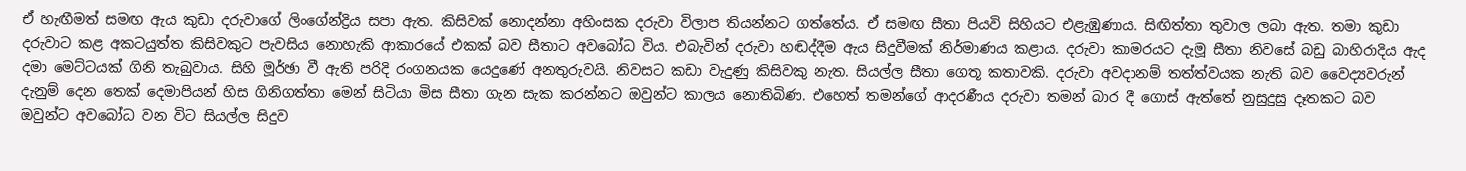ඒ හැඟීමත් සමඟ ඇය කුඩා දරුවාගේ ලිංගේන්ද්‍රිය සපා ඇත. කිසිවක් නොදන්නා අහිංසක දරුවා විලාප තියන්නට ගත්තේය. ඒ සමඟ සීතා පියවි සිහියට එළැඹුණාය. සිඟිත්තා තුවාල ලබා ඇත. තමා කුඩා දරුවාට කළ අකටයුත්ත කිසිවකුට පැවසිය නොහැකි ආකාරයේ එකක් බව සීතාට අවබෝධ විය. එබැවින් දරුවා හඬද්දීම ඇය සිදුවීමක් නිර්මාණය කළාය. දරුවා කාමරයට දැමූ සීතා නිවසේ බඩු බාහිරාදිය ඇද දමා මෙට්ටයක් ගිනි තැබුවාය. සිහි මූර්ඡා වී ඇති පරිදි රංගනයක යෙදුණේ අනතුරුවයි. නිවසට කඩා වැදුණු කිසිවකු නැත. සියල්ල සීතා ගෙතූ කතාවකි. දරුවා අවදානම් තත්ත්වයක නැති බව වෛද්‍යවරුන් දැනුම් දෙන තෙක් දෙමාපියන් හිස ගිනිගත්තා මෙන් සිටියා මිස සීතා ගැන සැක කරන්නට ඔවුන්ට කාලය නොතිබිණ. එහෙත් තමන්ගේ ආදරණීය දරුවා තමන් බාර දී ගොස් ඇත්තේ නුසුදුසු දෑතකට බව ඔවුන්ට අවබෝධ වන විට සියල්ල සිදුව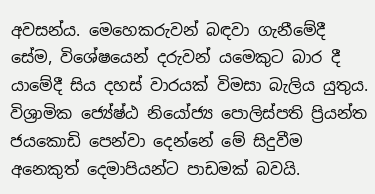අවසන්ය. මෙහෙකරුවන් බඳවා ගැනීමේදී සේම, විශේෂයෙන් දරුවන් යමෙකුට බාර දී යාමේදී සිය දහස් වාරයක් විමසා බැලිය යුතුය. විශ්‍රාමික ජ්‍යේෂ්ඨ නියෝජ්‍ය පොලිස්පති ප්‍රියන්ත ජයකොඩි පෙන්වා දෙන්නේ මේ සිදුවීම අනෙකුත් දෙමාපියන්ට පාඩමක් බවයි.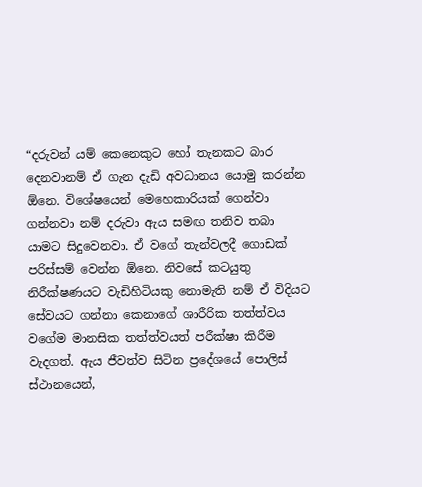“දරුවන් යම් කෙනෙකුට හෝ තැනකට බාර දෙනවානම් ඒ ගැන දැඩි අවධානය යොමු කරන්න ඕනෙ. විශේෂයෙන් මෙහෙකාරියක් ගෙන්වා ගන්නවා නම් දරුවා ඇය සමඟ තනිව තබා යාමට සිදුවෙනවා. ඒ වගේ තැන්වලදී ගොඩක් පරිස්සම් වෙන්න ඕනෙ. නිවසේ කටයුතු නිරීක්ෂණයට වැඩිහිටියකු නොමැති නම් ඒ විදියට සේවයට ගන්නා කෙනාගේ ශාරීරික තත්ත්වය වගේම මානසික තත්ත්වයත් පරීක්ෂා කිරීම වැදගත්. ඇය ජීවත්ව සිටින ප්‍රදේශයේ පොලිස් ස්ථානයෙන්,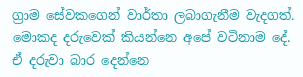ග්‍රාම සේවකගෙන් වාර්තා ලබාගැනීම වැදගත්. මොකද දරුවෙක් කියන්නෙ අපේ වටිනාම දේ. ඒ දරුවා බාර දෙන්නෙ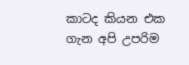කාටද කියන එක ගැන අපි උපරිම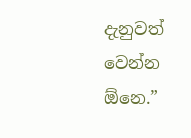දැනුවත් වෙන්න ඕනෙ.”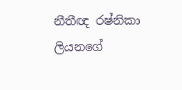නීතීඥ රෂ්නිකා ලියනගේ